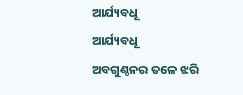ଆର୍ଯ୍ୟବଧୂ
ଆର୍ଯ୍ୟବଧୂ
ଅବଗୁଣ୍ଠନର ତଳେ ଝରି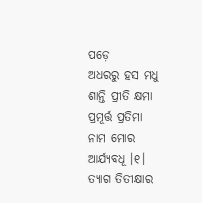ପଡ଼େ
ଅଧରରୁ ହସ ମଧୁ
ଶାନ୍ତି ପ୍ରୀତି କ୍ଷମା ପ୍ରମୂର୍ତ୍ତ ପ୍ରତିମା
ନାମ ମୋର ଆର୍ଯ୍ୟବଧୂ ।୧।
ତ୍ୟାଗ ତିତୀକ୍ଷାର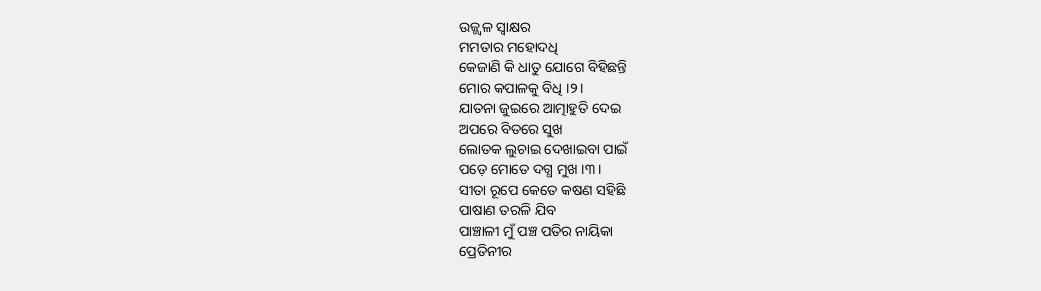ଉଜ୍ଜ୍ବଳ ସ୍ୱାକ୍ଷର
ମମତାର ମହୋଦଧି
କେଜାଣି କି ଧାତୁ ଯୋଗେ ବିହିଛନ୍ତି
ମୋର କପାଳକୁ ବିଧି ।୨।
ଯାତନା ଜୁଇରେ ଆତ୍ମାହୁତି ଦେଇ
ଅପରେ ବିତରେ ସୁଖ
ଲୋତକ ଲୁଚାଇ ଦେଖାଇବା ପାଇଁ
ପଡ଼େ ମୋତେ ଦଗ୍ଧ ମୁଖ ।୩।
ସୀତା ରୂପେ କେତେ କଷଣ ସହିଛି
ପାଷାଣ ତରଳି ଯିବ
ପାଞ୍ଚାଳୀ ମୁଁ ପଞ୍ଚ ପତିର ନାୟିକା
ପ୍ରେତିନୀର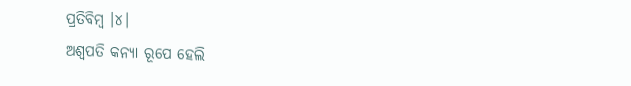ପ୍ରତିବିମ୍ବ ।୪।
ଅଶ୍ୱପତି କନ୍ୟା ରୂପେ ହେଲି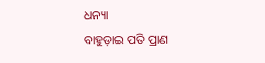ଧନ୍ୟା
ବାହୁଡ଼ାଇ ପତି ପ୍ରାଣ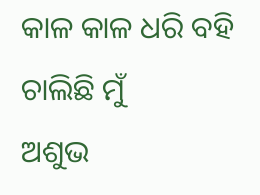କାଳ କାଳ ଧରି ବହି ଚାଲିଛି ମୁଁ
ଅଶୁଭ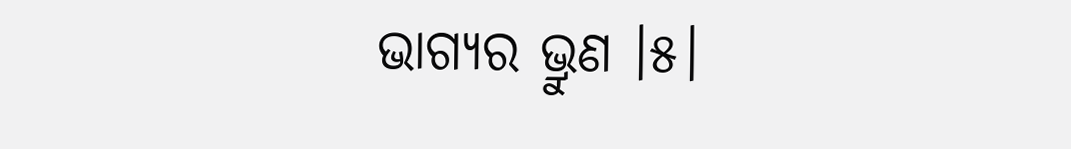ଭାଗ୍ୟର ଭ୍ରୁଣ ।୫।